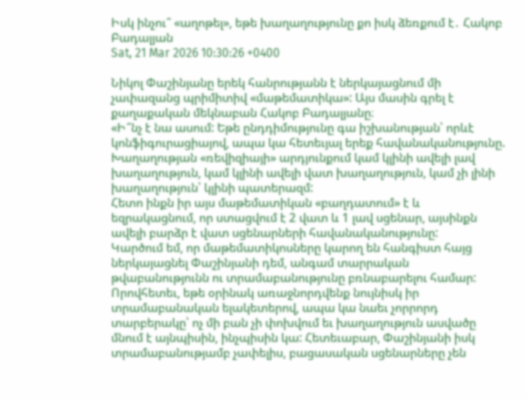Իսկ ինչու՞ «աղոթել», եթե խաղաղությունը քո իսկ ձեռքում է․ Հակոբ Բադալյան
Sat, 21 Mar 2026 10:30:26 +0400

Նիկոլ Փաշինյանը երեկ հանրությանն է ներկայացնում մի չափազանց պրիմիտիվ «մաթեմատիկա»: Այս մասին գրել է քաղաքական մեկնաբան Հակոբ Բադալյանը։
«Ի՞նչ է նա ասում: Եթե ընդդիմությունը գա իշխանության՝ որևէ կոնֆիգուրացիայով, ապա կա հետեւյալ երեք հավանականությունը. Խաղաղության «ռեվիզիայի» արդյունքում կամ կլինի ավելի լավ խաղաղություն, կամ կլինի ավելի վատ խաղաղություն, կամ չի լինի խաղաղություն՝ կլինի պատերազմ:
Հետո ինքն իր այս մաթեմատիկան «բաղդատում» է և եզրակացնում, որ ստացվում է 2 վատ և 1 լավ սցենար, այսինքն ավելի բարձր է վատ սցենարների հավանականությունը:
Կարծում եմ, որ մաթեմատիկոսները կարող են հանգիստ հայց ներկայացնել Փաշինյանի դեմ, անգամ տարրական թվաբանությունն ու տրամաբանությունը բռնաբարելու համար: Որովհետեւ, եթե օրինակ առաջնորդվենք նույնիսկ իր տրամաբանական ելակետերով, ապա կա նաեւ չորրորդ տարբերակը՝ ոչ մի բան չի փոխվում եւ խաղաղություն ասվածը մնում է այնպիսին, ինչպիսին կա: Հետեւաբար, Փաշինյանի իսկ տրամաբանությամբ չափելիս, բացասական սցենարները չեն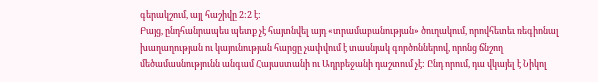գերակշում, այլ հաշիվը 2:2 է:
Բայց, ընդհանրապես պետք չէ հայտնվել այդ «տրամաբանության» ծուղակում, որովհետեւ ռեգիոնալ խաղաղության ու կայունության հարցը չափվում է տասնյակ գործոններով, որոնց ճնշող մեծամասնությունն անգամ Հայաստանի ու Ադրբեջանի դաշտում չէ: Ընդ որում, դա վկայել է Նիկոլ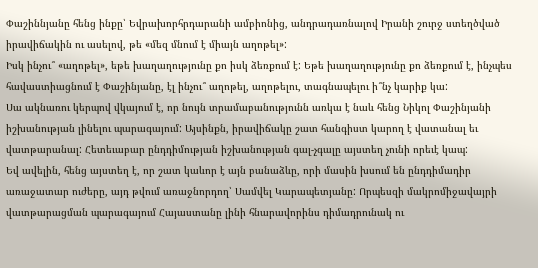Փաշիննյանը հենց ինքը՝ Եվրախորհրդարանի ամբիոնից, անդրադառնալով Իրանի շուրջ ստեղծված իրավիճակին ու ասելով, թե «մեզ մնում է միայն աղոթել»:
Իսկ ինչու՞ «աղոթել», եթե խաղաղությունը քո իսկ ձեռքում է: Եթե խաղաղությունը քո ձեռքում է, ինչպես հավաստիացնում է Փաշինյանը, էլ ինչու՞ աղոթել, աղոթելու, տագնապելու ի՞նչ կարիք կա:
Սա ակնառու կերպով վկայում է, որ նույն տրամաբանությունն առկա է նաև հենց Նիկոլ Փաշինյանի իշխանության լինելու պարագայում: Այսինքն, իրավիճակը շատ հանգիստ կարող է վատանալ եւ վատթարանալ: Հետեւաբար ընդդիմության իշխանության գալ-չգալը այստեղ չունի որեւէ կապ:
Եվ ավելին, հենց այստեղ է, որ շատ կաևոր է այն բանաձևը, որի մասին խսում են ընդդիմադիր առաջատար ուժերը, այդ թվում առաջնորդող՝ Սամվել Կարապետյանը: Որպեսզի մակրոմիջավայրի վատթարացման պարագայում Հայաստանը լինի հնարավորինս դիմադրունակ ու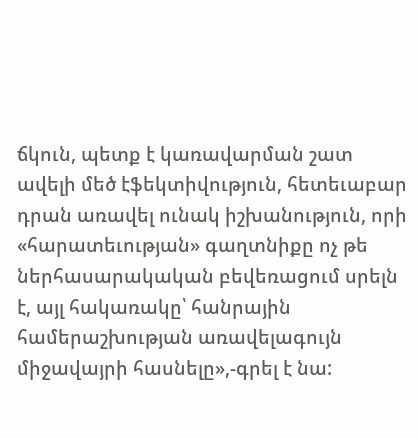ճկուն, պետք է կառավարման շատ ավելի մեծ էֆեկտիվություն, հետեւաբար դրան առավել ունակ իշխանություն, որի «հարատեւության» գաղտնիքը ոչ թե ներհասարակական բեվեռացում սրելն է, այլ հակառակը՝ հանրային համերաշխության առավելագույն միջավայրի հասնելը»,-գրել է նա: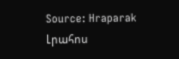Source: Hraparak
Լրահոս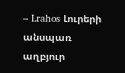– Lrahos Լուրերի անսպառ աղբյուր